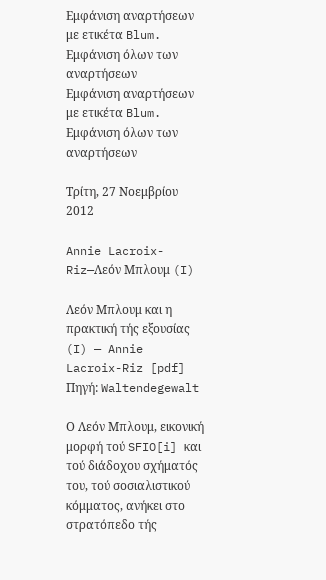Εμφάνιση αναρτήσεων με ετικέτα Blum. Εμφάνιση όλων των αναρτήσεων
Εμφάνιση αναρτήσεων με ετικέτα Blum. Εμφάνιση όλων των αναρτήσεων

Τρίτη, 27 Νοεμβρίου 2012

Annie Lacroix-Riz—Λεόν Μπλουμ (I)

Λεόν Μπλουμ και η πρακτική τής εξουσίας (I) — Annie Lacroix-Riz [pdf]
Πηγή: Waltendegewalt

Ο Λεόν Μπλουμ, εικονική μορφή τού SFIO[i] και τού διάδοχου σχήματός του, τού σοσιαλιστικού κόμματος, ανήκει στο στρατόπεδο τής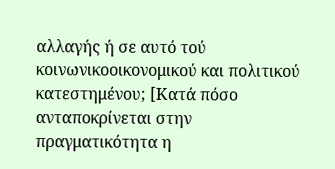αλλαγής ή σε αυτό τού κοινωνικοοικονομικού και πολιτικού κατεστημένου; [Κατά πόσο ανταποκρίνεται στην πραγματικότητα η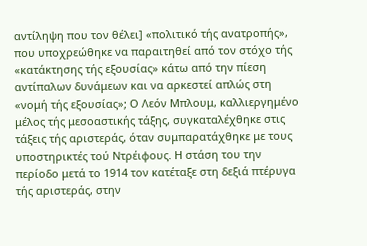αντίληψη που τον θέλει] «πολιτικό τής ανατροπής», που υποχρεώθηκε να παραιτηθεί από τον στόχο τής «κατάκτησης τής εξουσίας» κάτω από την πίεση αντίπαλων δυνάμεων και να αρκεστεί απλώς στη «νομή τής εξουσίας»; Ο Λεόν Μπλουμ, καλλιεργημένο μέλος τής μεσοαστικής τάξης, συγκαταλέχθηκε στις τάξεις τής αριστεράς, όταν συμπαρατάχθηκε με τους υποστηρικτές τού Ντρέιφους. Η στάση του την περίοδο μετά το 1914 τον κατέταξε στη δεξιά πτέρυγα τής αριστεράς, στην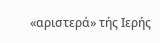«αριστερά» τής Ιερής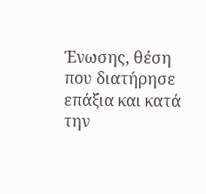Ένωσης, θέση που διατήρησε επάξια και κατά την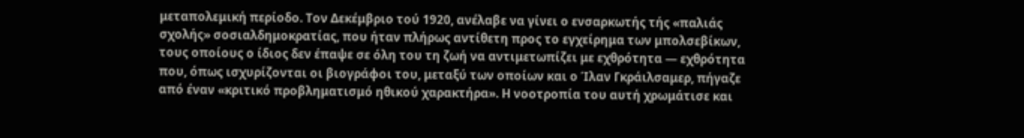μεταπολεμική περίοδο. Τον Δεκέμβριο τού 1920, ανέλαβε να γίνει ο ενσαρκωτής τής «παλιάς σχολής» σοσιαλδημοκρατίας, που ήταν πλήρως αντίθετη προς το εγχείρημα των μπολσεβίκων, τους οποίους ο ίδιος δεν έπαψε σε όλη του τη ζωή να αντιμετωπίζει με εχθρότητα — εχθρότητα που, όπως ισχυρίζονται οι βιογράφοι του, μεταξύ των οποίων και ο Ίλαν Γκράιλσαμερ, πήγαζε από έναν «κριτικό προβληματισμό ηθικού χαρακτήρα». Η νοοτροπία του αυτή χρωμάτισε και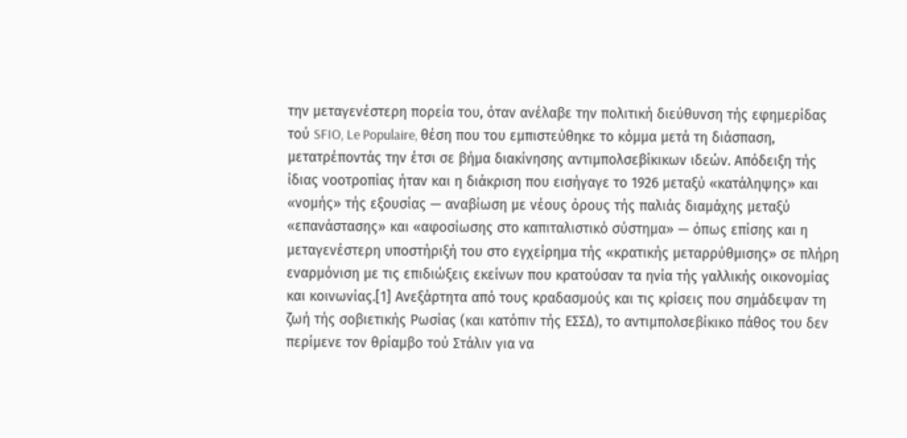την μεταγενέστερη πορεία του, όταν ανέλαβε την πολιτική διεύθυνση τής εφημερίδας τού SFIO, Le Populaire, θέση που του εμπιστεύθηκε το κόμμα μετά τη διάσπαση, μετατρέποντάς την έτσι σε βήμα διακίνησης αντιμπολσεβίκικων ιδεών. Απόδειξη τής ίδιας νοοτροπίας ήταν και η διάκριση που εισήγαγε το 1926 μεταξύ «κατάληψης» και «νομής» τής εξουσίας — αναβίωση με νέους όρους τής παλιάς διαμάχης μεταξύ «επανάστασης» και «αφοσίωσης στο καπιταλιστικό σύστημα» — όπως επίσης και η μεταγενέστερη υποστήριξή του στο εγχείρημα τής «κρατικής μεταρρύθμισης» σε πλήρη εναρμόνιση με τις επιδιώξεις εκείνων που κρατούσαν τα ηνία τής γαλλικής οικονομίας και κοινωνίας.[1] Ανεξάρτητα από τους κραδασμούς και τις κρίσεις που σημάδεψαν τη ζωή τής σοβιετικής Ρωσίας (και κατόπιν τής ΕΣΣΔ), το αντιμπολσεβίκικο πάθος του δεν περίμενε τον θρίαμβο τού Στάλιν για να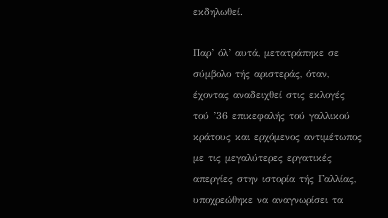εκδηλωθεί.

Παρ’ όλ’ αυτά, μετατράπηκε σε σύμβολο τής αριστεράς, όταν, έχοντας αναδειχθεί στις εκλογές τού ’36 επικεφαλής τού γαλλικού κράτους και ερχόμενος αντιμέτωπος με τις μεγαλύτερες εργατικές απεργίες στην ιστορία τής Γαλλίας, υποχρεώθηκε να αναγνωρίσει τα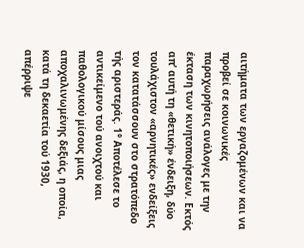αιτήματα των εργαζομένων και να προβεί σε κοινωνικές παραχωρήσεις ανάλογες με την έκταση των κινητοποιήσεων. Εκτός απ’ αυτή τη «θετική» ένδειξη, δύο τουλάχιστον «αρνητικές» ενδείξεις τον κατατάσσουν στο στρατόπεδο τής αριστεράς. 1° Αποτέλεσε το αντικείμενο τού ανοιχτού και παθολογικού μίσους μιας αποχαλινωμένης δεξιάς, η οποία, κατά τη δεκαετία τού 1930, απέρριψε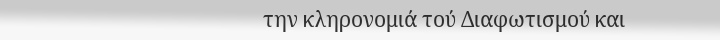την κληρονομιά τού Διαφωτισμού και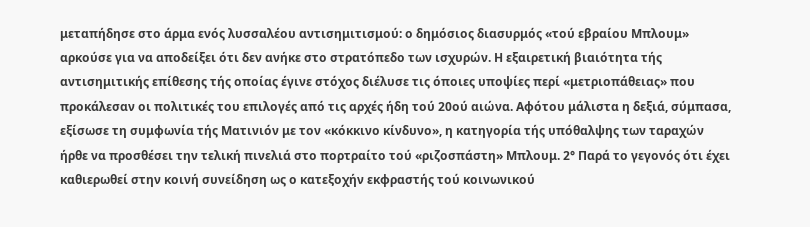μεταπήδησε στο άρμα ενός λυσσαλέου αντισημιτισμού: ο δημόσιος διασυρμός «τού εβραίου Μπλουμ» αρκούσε για να αποδείξει ότι δεν ανήκε στο στρατόπεδο των ισχυρών. Η εξαιρετική βιαιότητα τής αντισημιτικής επίθεσης τής οποίας έγινε στόχος διέλυσε τις όποιες υποψίες περί «μετριοπάθειας» που προκάλεσαν οι πολιτικές του επιλογές από τις αρχές ήδη τού 20ού αιώνα. Αφότου μάλιστα η δεξιά, σύμπασα, εξίσωσε τη συμφωνία τής Ματινιόν με τον «κόκκινο κίνδυνο», η κατηγορία τής υπόθαλψης των ταραχών ήρθε να προσθέσει την τελική πινελιά στο πορτραίτο τού «ριζοσπάστη» Μπλουμ. 2° Παρά το γεγονός ότι έχει καθιερωθεί στην κοινή συνείδηση ως ο κατεξοχήν εκφραστής τού κοινωνικού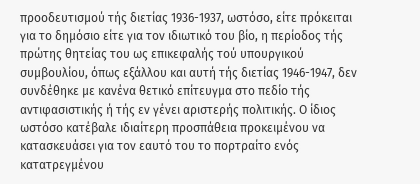προοδευτισμού τής διετίας 1936-1937, ωστόσο, είτε πρόκειται για το δημόσιο είτε για τον ιδιωτικό του βίο, η περίοδος τής πρώτης θητείας του ως επικεφαλής τού υπουργικού συμβουλίου, όπως εξάλλου και αυτή τής διετίας 1946-1947, δεν συνδέθηκε με κανένα θετικό επίτευγμα στο πεδίο τής αντιφασιστικής ή τής εν γένει αριστερής πολιτικής. Ο ίδιος ωστόσο κατέβαλε ιδιαίτερη προσπάθεια προκειμένου να κατασκευάσει για τον εαυτό του το πορτραίτο ενός κατατρεγμένου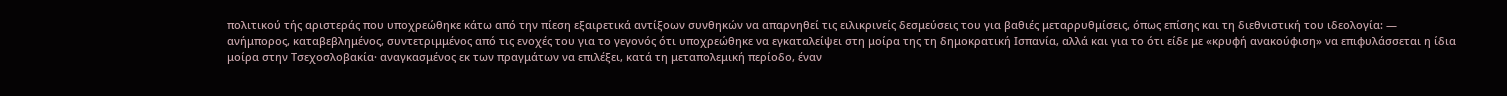πολιτικού τής αριστεράς που υποχρεώθηκε κάτω από την πίεση εξαιρετικά αντίξοων συνθηκών να απαρνηθεί τις ειλικρινείς δεσμεύσεις του για βαθιές μεταρρυθμίσεις, όπως επίσης και τη διεθνιστική του ιδεολογία: — ανήμπορος, καταβεβλημένος, συντετριμμένος από τις ενοχές του για το γεγονός ότι υποχρεώθηκε να εγκαταλείψει στη μοίρα της τη δημοκρατική Ισπανία, αλλά και για το ότι είδε με «κρυφή ανακούφιση» να επιφυλάσσεται η ίδια μοίρα στην Τσεχοσλοβακία· αναγκασμένος εκ των πραγμάτων να επιλέξει, κατά τη μεταπολεμική περίοδο, έναν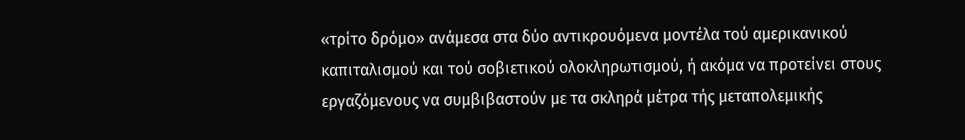«τρίτο δρόμο» ανάμεσα στα δύο αντικρουόμενα μοντέλα τού αμερικανικού καπιταλισμού και τού σοβιετικού ολοκληρωτισμού, ή ακόμα να προτείνει στους εργαζόμενους να συμβιβαστούν με τα σκληρά μέτρα τής μεταπολεμικής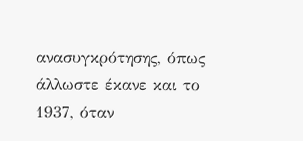ανασυγκρότησης, όπως άλλωστε έκανε και το 1937, όταν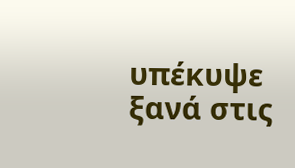υπέκυψε ξανά στις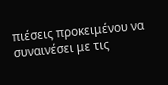πιέσεις προκειμένου να συναινέσει με τις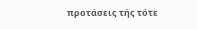προτάσεις τής τότε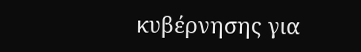κυβέρνησης για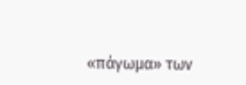«πάγωμα» των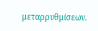μεταρρυθμίσεων.